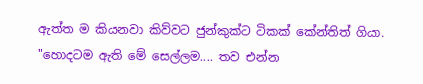ඇත්ත ම කියනවා කිව්වට ජුන්කුක්ට ටිකක් කේන්තිත් ගියා.
"හොදටම ඇති මේ සෙල්ලම.... තව එන්න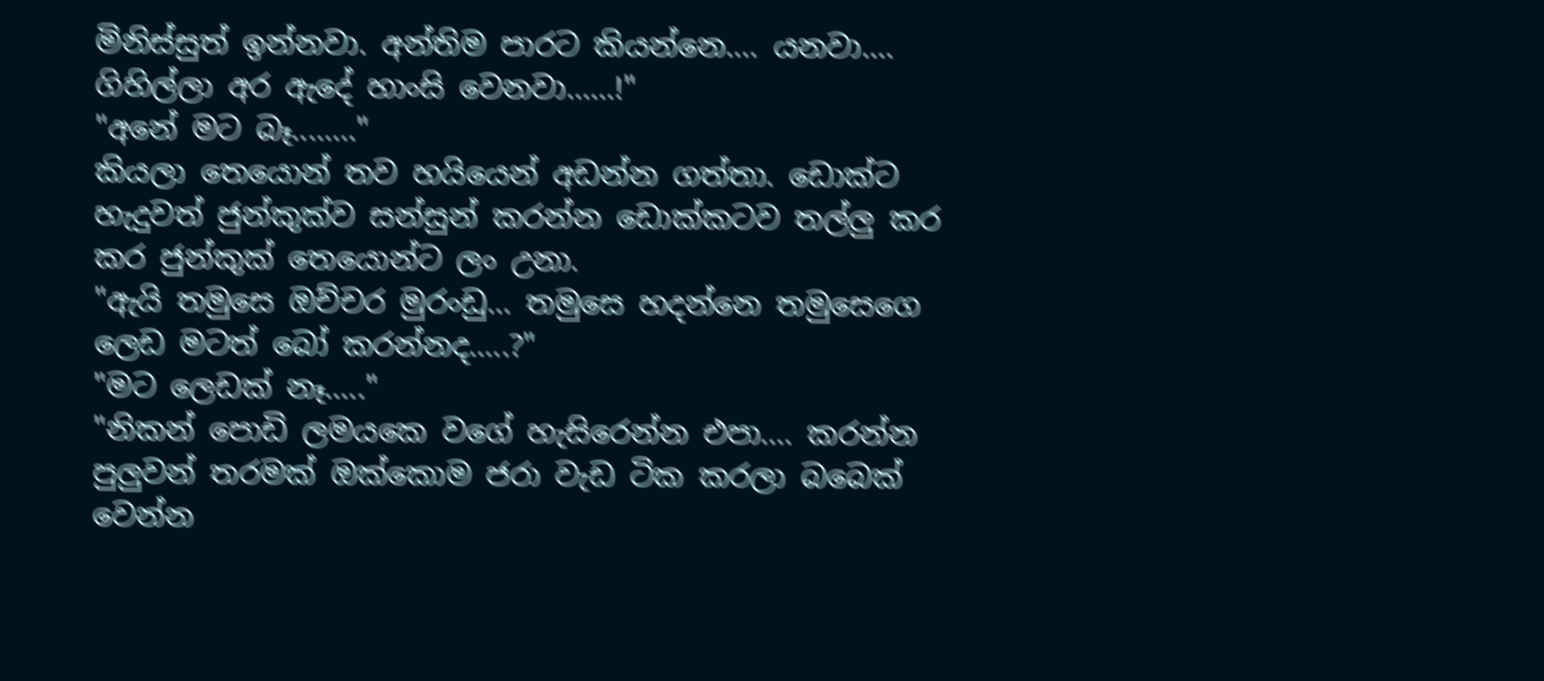මිනිස්සුත් ඉන්නවා. අන්තිම පාරට කියන්නෙ.... යනවා.... ගිහිල්ලා අර ඇදේ හාංසි වෙනවා......!"
"අනේ මට බෑ........"
කියලා තෙයොන් තව හයියෙන් අඩන්න ගත්තා. ඩොක්ට හැදුවත් ජුන්කුක්ව සන්සුන් කරන්න ඩොක්කටව තල්ලු කර කර ජුන්කුක් තෙයොන්ට ලං උනා.
"ඇයි තමුසෙ ඔච්චර මුරංඩු... තමුසෙ හදන්නෙ තමුසෙගෙ ලෙඩ මටත් බෝ කරන්නද.....?"
"මට ලෙඩක් නෑ....."
"නිකන් පොඩි ලමයකෙ වගේ හැසිරෙන්න එපා.... කරන්න පුලුවන් තරමක් ඔක්කොම ජරා වැඩ ටික කරලා බබෙක් වෙන්න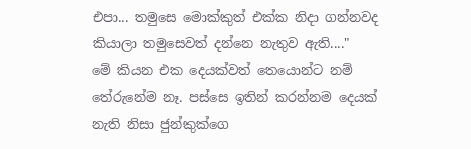එපා... තමුසෙ මොක්කුත් එක්ක නිදා ගන්නවද කියාලා තමුසෙවත් දන්නෙ නැතුව ඇති...."
මේ කියන එක දෙයක්වත් තෙයොන්ට නම් තේරුනේම නෑ. පස්සෙ ඉතින් කරන්නම දෙයක් නැති නිසා ජුන්කුක්ගෙ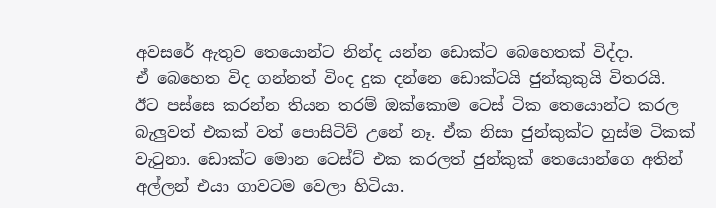අවසරේ ඇතුව තෙයොන්ට නින්ද යන්න ඩොක්ට බෙහෙතක් විද්දා.
ඒ බෙහෙත විද ගන්නත් විංද දුක දන්නෙ ඩොක්ටයි ජුන්කුකුයි විතරයි.
ඊට පස්සෙ කරන්න තියන තරම් ඔක්කොම ටෙස් ටික තෙයොන්ට කරල බැලුවත් එකක් වත් පොසිටිව් උනේ නෑ. ඒක නිසා ජුන්කුක්ට හුස්ම ටිකක් වැටුනා. ඩොක්ට මොන ටෙස්ට් එක කරලත් ජුන්කුක් තෙයොන්ගෙ අතින් අල්ලන් එයා ගාවටම වෙලා හිටියා.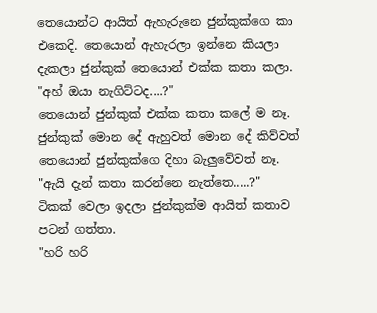තෙයොන්ට ආයිත් ඇහැරුනෙ ජුන්කුක්ගෙ කා එකෙදි. තෙයොන් ඇහැරලා ඉන්නෙ කියලා දැකලා ජුන්කුක් තෙයොන් එක්ක කතා කලා.
"අහ් ඔයා නැගිට්ටද....?"
තෙයොන් ජුන්කුක් එක්ක කතා කලේ ම නෑ. ජුන්කුක් මොන දේ ඇහුවත් මොන දේ කිව්වත් තෙයොන් ජුන්කුක්ගෙ දිහා බැලුවේවත් නෑ.
"ඇයි දැන් කතා කරන්නෙ නැත්තෙ.....?"
ටිකක් වෙලා ඉදලා ජුන්කුක්ම ආයිත් කතාව පටන් ගත්තා.
"හරි හරි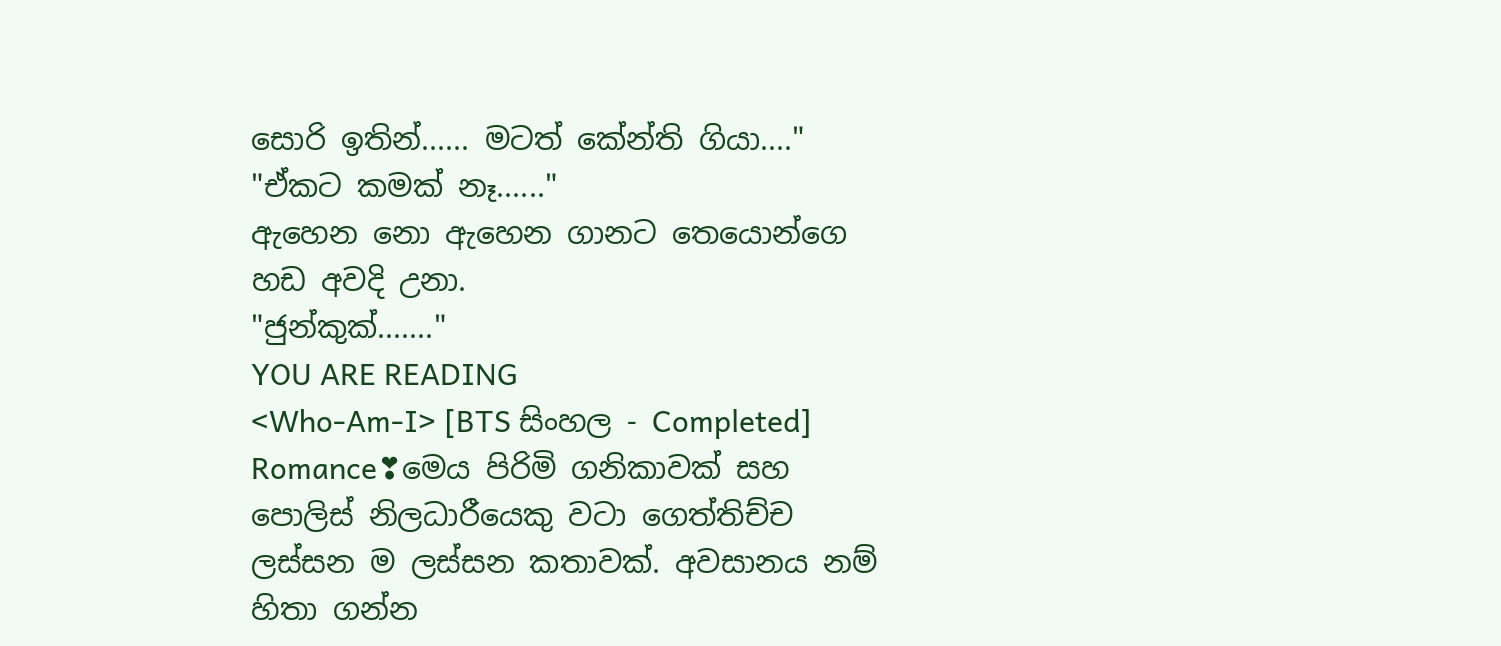සොරි ඉතින්...... මටත් කේන්ති ගියා...."
"ඒකට කමක් නෑ......"
ඇහෙන නො ඇහෙන ගානට තෙයොන්ගෙ හඩ අවදි උනා.
"ජුන්කුක්......."
YOU ARE READING
<Who-Am-I> [BTS සිංහල - Completed]
Romance❣මෙය පිරිමි ගනිකාවක් සහ පොලිස් නිලධාරීයෙකු වටා ගෙත්තිච්ච ලස්සන ම ලස්සන කතාවක්. අවසානය නම් හිතා ගන්න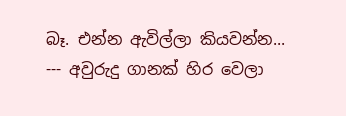බෑ. එන්න ඇවිල්ලා කියවන්න... --- අවුරුදු ගානක් හිර වෙලා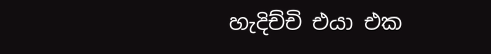හැදිච්චි එයා එක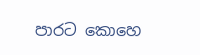පාරට කොහෙ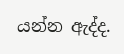යන්න ඇද්ද.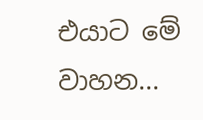එයාට මේ වාහන...